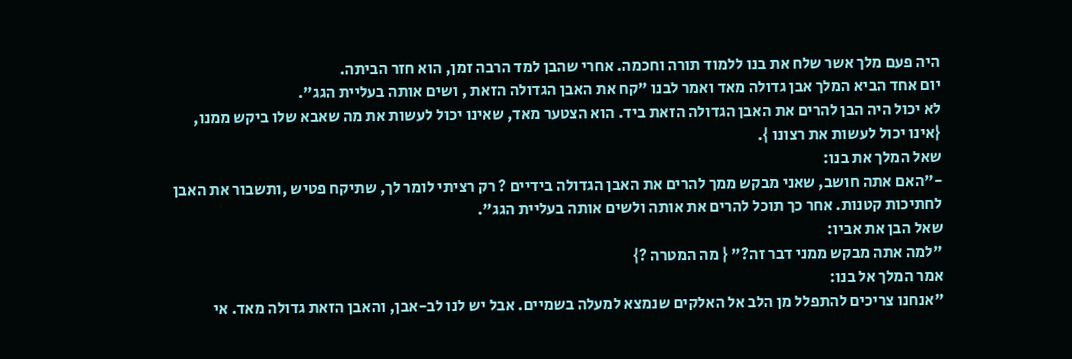היה פעם מלך אשר שלח את בנו ללמוד תורה וחכמה. אחרי שהבן למד הרבה זמן, הוא חזר הביתה.
יום אחד הביא המלך אבן גדולה מאד ואמר לבנו "קח את האבן הגדולה הזאת , ושים אותה בעליית הגג".
לא יכול היה הבן להרים את האבן הגדולה הזאת ביד. הוא הצטער מאד, שאינו יכול לעשות את מה שאבא שלו ביקש ממנו, {אינו יכול לעשות את רצונו }.
שאל המלך את בנו:
-"האם אתה חושב, שאני מבקש ממך להרים את האבן הגדולה בידיים ? רק רציתי לומר לך, שתיקח פטיש ,ותשבור את האבן לחתיכות קטנות. אחר כך תוכל להרים את אותה ולשים אותה בעליית הגג".
שאל הבן את אביו:
"למה אתה מבקש ממני דבר זה?" { מה המטרה ?}
אמר המלך אל בנו:
"אנחנו צריכים להתפלל מן הלב אל האלקים שנמצא למעלה בשמיים. אבל יש לנו לב-אבן, והאבן הזאת גדולה מאד. אי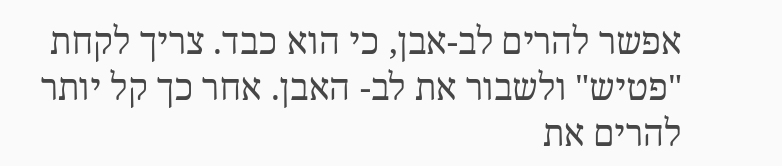אפשר להרים לב-אבן, כי הוא כבד. צריך לקחת "פטיש" ולשבור את לב- האבן. אחר כך קל יותר להרים את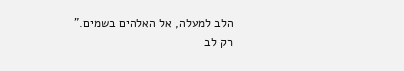הלב למעלה, אל האלהים בשמים."
רק לב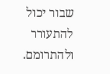שבור יכול להתעורר ולהתרומם.